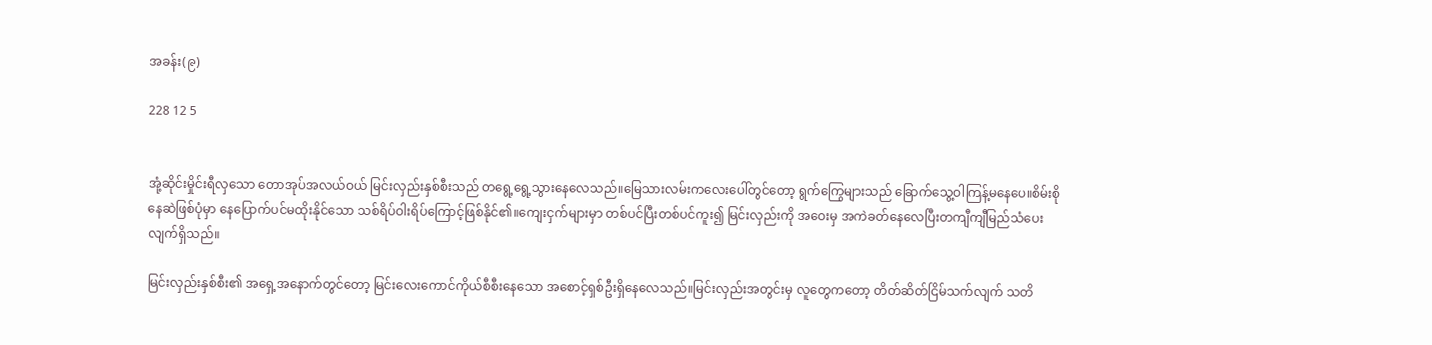အခန်း(၉)

228 12 5


အုံ့ဆိုင်းမှိုင်းရီလှသော တောအုပ်အလယ်ဝယ် မြင်းလှည်းနှစ်စီးသည် တရွေ့ရွေ့သွားနေလေသည်။မြေသားလမ်းကလေးပေါ်တွင်တော့ ရွက်ကြွေများသည် ခြောက်သွေ့ဝါကြန့်မနေပေ။စိမ်းစိုနေဆဲဖြစ်ပုံမှာ နေပြောက်ပင်မထိုးနိုင်သော သစ်ရိပ်ဝါးရိပ်ကြောင့်ဖြစ်နိုင်၏။ကျေးငှက်များမှာ တစ်ပင်ပြီးတစ်ပင်ကူး၍ မြင်းလှည်းကို အဝေးမှ အကဲခတ်နေလေပြီးတကျီကျီမြည်သံပေးလျက်ရှိသည်။

မြင်းလှည်းနှစ်စီး၏ အရှေ့အနောက်တွင်တော့ မြင်းလေးကောင်ကိုယ်စီစီးနေသော အစောင့်ရှစ်ဦးရှိနေလေသည်။မြင်းလှည်းအတွင်းမှ လူတွေကတော့ တိတ်ဆိတ်ငြိမ်သက်လျက် သတိ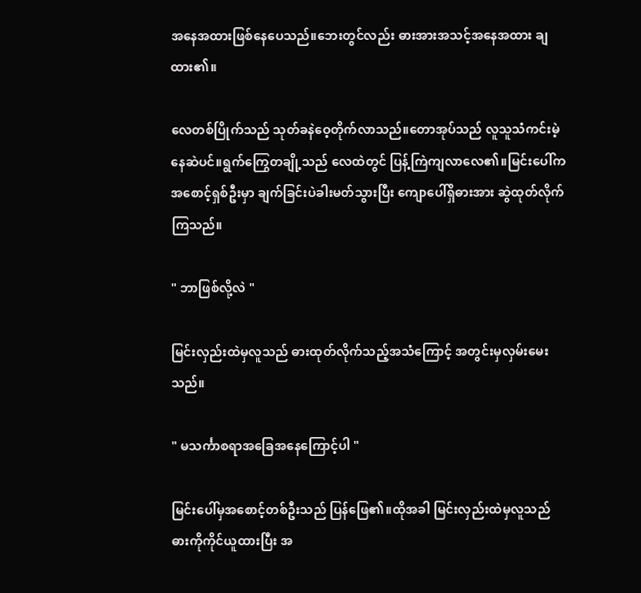အနေအထားဖြစ်နေပေသည်။ဘေးတွင်လည်း ဓားအားအသင့်အနေအထား ချထား၏။

လေတစ်ပြိုက်သည် သုတ်ခနဲဝေ့တိုက်လာသည်။တောအုပ်သည် လူသူသံကင်းမဲ့နေဆဲပင်။ရွက်ကြွေတချို့သည် လေထဲတွင် ပြန့်ကြဲကျလာလေ၏။မြင်းပေါ်က အစောင့်ရှစ်ဦးမှာ ချက်ခြင်းပဲခါးမတ်သွားပြီး ကျောပေါ်ရှိဓားအား ဆွဲထုတ်လိုက်ကြသည်။

" ဘာဖြစ်လို့လဲ "

မြင်းလှည်းထဲမှလူသည် ဓားထုတ်လိုက်သည့်အသံကြောင့် အတွင်းမှလှမ်းမေးသည်။

" မသင်္ကာစရာအခြေအနေကြောင့်ပါ "

မြင်းပေါ်မှအစောင့်တစ်ဦးသည် ပြန်ဖြေ၏။ထိုအခါ မြင်းလှည်းထဲမှလူသည် ဓားကိုကိုင်ယူထားပြီး အ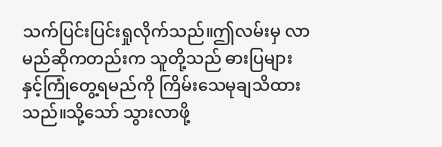သက်ပြင်းပြင်းရှုလိုက်သည်။ဤလမ်းမှ လာမည်ဆိုကတည်းက သူတို့သည် ဓားပြများနှင့်ကြုံတွေ့ရမည်ကို ကြိမ်းသေမုချသိထားသည်။သို့သော် သွားလာဖို့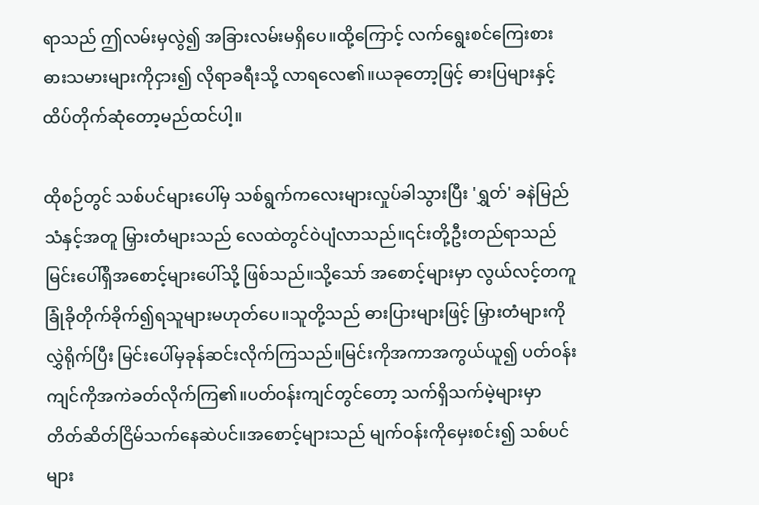ရာသည် ဤလမ်းမှလွဲ၍ အခြားလမ်းမရှိပေ။ထို့ကြောင့် လက်ရွေးစင်ကြေးစားဓားသမားများကိုငှား၍ လိုရာခရီးသို့ လာရလေ၏။ယခုတော့ဖြင့် ဓားပြများနှင့်ထိပ်တိုက်ဆုံတော့မည်ထင်ပါ့။

ထိုစဉ်တွင် သစ်ပင်‌များပေါ်မှ သစ်ရွက်ကလေးများလှုပ်ခါသွားပြီး 'ရွှတ်' ခနဲမြည်သံနှင့်အတူ မြှားတံများသည် လေထဲတွင်ဝဲပျံလာသည်။၎င်းတို့ဦးတည်ရာသည် မြင်းပေါ်ရှိအစောင့်များပေါ်သို့ ဖြစ်သည်။သို့သော် အစောင့်များမှာ လွယ်လင့်တကူခြုံခိုတိုက်ခိုက်၍ရသူများမဟုတ်ပေ။သူတို့သည် ဓားပြားများဖြင့် မြှားတံများကိုလွှဲရိုက်ပြီး မြင်းပေါ်မှခုန်ဆင်းလိုက်ကြသည်။မြင်းကိုအကာအကွယ်ယူ၍ ပတ်ဝန်းကျင်ကိုအကဲခတ်လိုက်ကြ၏။ပတ်ဝန်းကျင်တွင်တော့ သက်ရှိသက်မဲ့များမှာ တိတ်ဆိတ်ငြိမ်သက်နေဆဲပင်။အစောင့်များသည် မျက်ဝန်းကိုမှေးစင်း၍ သစ်ပင်များ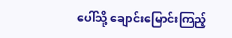ပေါ်သို့ ချောင်းမြောင်းကြည့်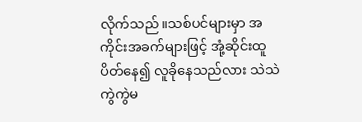လိုက်သည်။သစ်ပင်များမှာ အကိုင်းအခက်များဖြင့် အုံ့ဆိုင်းထူပိတ်နေ၍ လူခိုနေသည်လား သဲသဲကွဲကွဲမ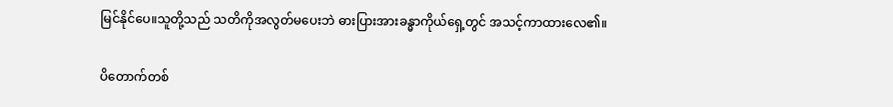မြင်နိုင်ပေ။သူတို့သည် သတိကိုအလွတ်မပေးဘဲ ဓားပြားအားခန္ဓာကိုယ်ရှေ့တွင် အသင့်ကာထားလေ၏။

ပိတောက်တစ်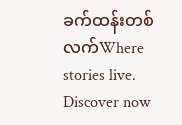ခက်ထန်းတစ်လက်Where stories live. Discover now